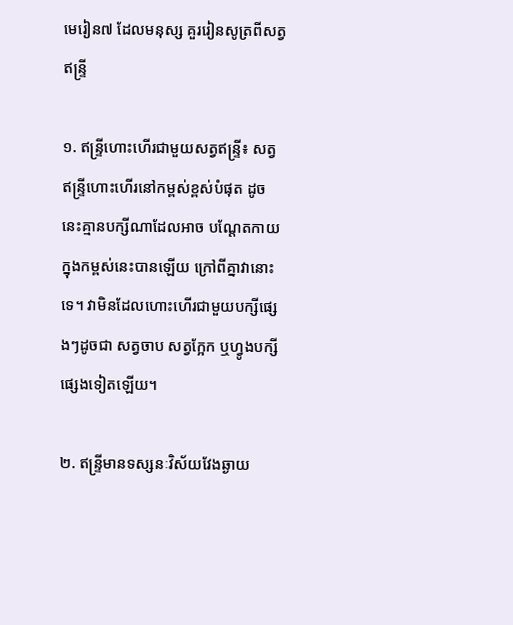មេរៀន៧ ដែលមនុស្ស គួររៀនសូត្រពីសត្វឥន្ទ្រី

១. ឥន្រ្ទីហោះហើរជាមួយសត្វឥន្រ្ទី៖ សត្វឥន្រ្ទីហោះហើរនៅកម្ពស់ខ្ពស់បំផុត ដូចនេះគ្មានបក្សីណាដែលអាច បណ្តែតកាយក្នុងកម្ពស់នេះបានឡើយ ក្រៅពីគ្នាវានោះទេ។ វាមិនដែលហោះហើរជាមួយបក្សីផ្សេងៗដូចជា សត្វចាប សត្វក្អែក ឬហ្វូងបក្សីផ្សេងទៀតឡើយ។

២. ឥន្ទ្រីមានទស្សនៈវិស័យវែងឆ្ងាយ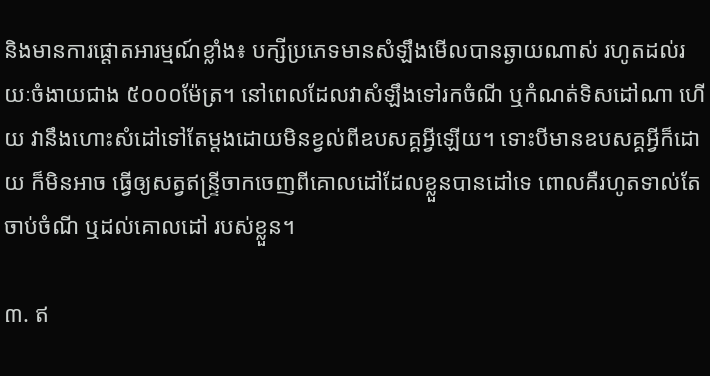និងមានការផ្តោតអារម្មណ៍ខ្លាំង៖ បក្សីប្រភេទមានសំឡឹងមើលបានឆ្ងាយណាស់ រហូតដល់រយៈចំងាយជាង ៥០០០ម៉ែត្រ។ នៅពេលដែលវាសំឡឹងទៅរកចំណី ឬកំណត់ទិសដៅណា ហើយ វានឹងហោះសំដៅទៅតែម្តងដោយមិនខ្វល់ពីឧបសគ្គអ្វីឡើយ។ ទោះបីមានឧបសគ្គអ្វីក៏ដោយ ក៏មិនអាច ធ្វើឲ្យសត្វឥន្ទ្រីចាកចេញពីគោលដៅដែលខ្លួនបានដៅទេ ពោលគឺរហូតទាល់តែចាប់ចំណី ឬដល់គោលដៅ របស់ខ្លួន។

៣. ឥ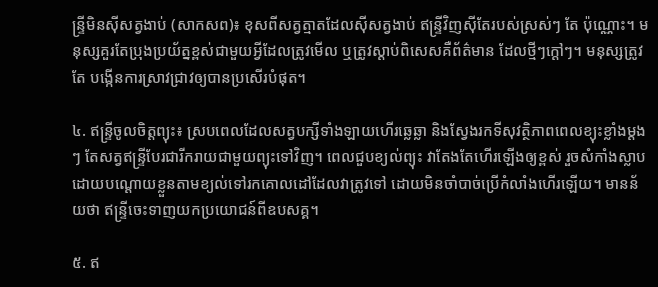ន្ទ្រីមិនស៊ីសត្វងាប់ (សាកសព)៖ ខុសពីសត្វត្មាតដែលស៊ីសត្វងាប់ ឥន្រ្ទីវិញស៊ីតែរបស់ស្រស់ៗ តែ ប៉ុណ្ណោះ។ មនុស្សគួរតែប្រុងប្រយ័ត្នខ្ពស់ជាមួយអ្វីដែលត្រូវមើល ឬត្រូវស្តាប់ពិសេសគឺព័ត៌មាន ដែលថ្មីៗក្តៅៗ។ មនុស្សត្រូវតែ បង្កើនការស្រាវជ្រាវឲ្យបានប្រសើរបំផុត។

៤. ឥន្ទ្រីចូលចិត្តព្យុះ៖ ស្របពេលដែលសត្វបក្សីទាំងឡាយហើរឆ្លេឆ្លា និងស្វែងរកទីសុវត្ថិភាពពេលខ្យុះខ្លាំងម្តងៗ តែសត្វឥន្ទ្រីបែរជារីករាយជាមួយព្យុះទៅវិញ។ ពេលជួបខ្យល់ព្យុះ វាតែងតែហើរឡើងឲ្យខ្ពស់ រួចសំកាំងស្លាប ដោយបណ្តោយខ្លួនតាមខ្យល់ទៅរកគោលដៅដែលវាត្រូវទៅ ដោយមិនចាំបាច់ប្រើកំលាំងហើរឡើយ។ មានន័យថា ឥន្ទ្រីចេះទាញយកប្រយោជន៍ពីឧបសគ្គ។

៥. ឥ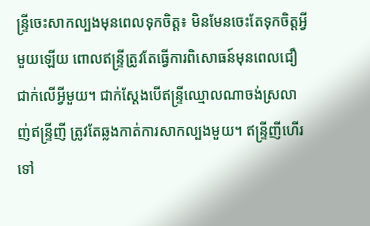ន្ទ្រីចេះសាកល្បងមុនពេលទុកចិត្ត៖ មិនមែនចេះតែទុកចិត្តអ្វីមួយឡើយ ពោលឥន្ទ្រីត្រូវតែធ្វើការពិសោធន៍មុនពេលជឿជាក់លើអ្វីមួយ។ ជាក់ស្តែងបើឥន្ទ្រីឈ្មោលណាចង់ស្រលាញ់ឥន្ទ្រីញី ត្រូវតែឆ្លងកាត់ការសាកល្បងមួយ។ ឥន្ទ្រីញីហើរទៅ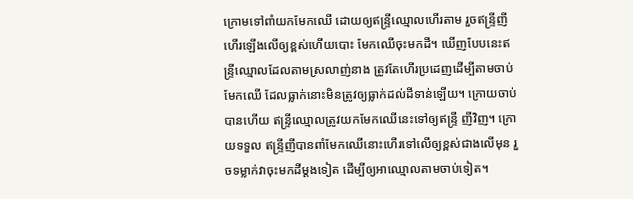ក្រោមទៅពាំយកមែកឈើ ដោយឲ្យឥន្ទ្រីឈ្មោលហើរតាម រួចឥន្ទ្រីញីហើរឡើងលើឲ្យខ្ពស់ហើយបោះ មែកឈើចុះមកដី។ ឃើញបែបនេះឥន្ទ្រីឈ្មោលដែលតាមស្រលាញ់នាង ត្រូវតែហើរប្រដេញដើម្បីតាមចាប់មែកឈើ ដែលធ្លាក់នោះមិនត្រូវឲ្យធ្លាក់ដល់ដីទាន់ឡើយ។ ក្រោយចាប់បានហើយ ឥន្ទ្រីឈ្មោលត្រូវយកមែកឈើនេះទៅឲ្យឥន្ទ្រី ញីវិញ។ ក្រោយទទួល ឥន្ទ្រីញីបានពាំមែកឈើនោះហើរទៅលើឲ្យខ្ពស់ជាងលើមុន រួចទម្លាក់វាចុះមកដីម្តងទៀត ដើម្បីឲ្យអាឈ្មោលតាមចាប់ទៀត។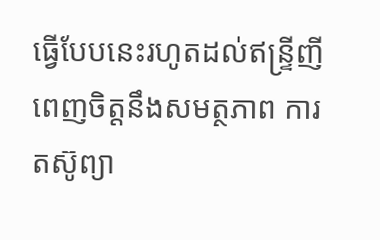ធ្វើបែបនេះរហូតដល់ឥន្ទ្រីញីពេញចិត្តនឹងសមត្ថភាព ការតស៊ូព្យា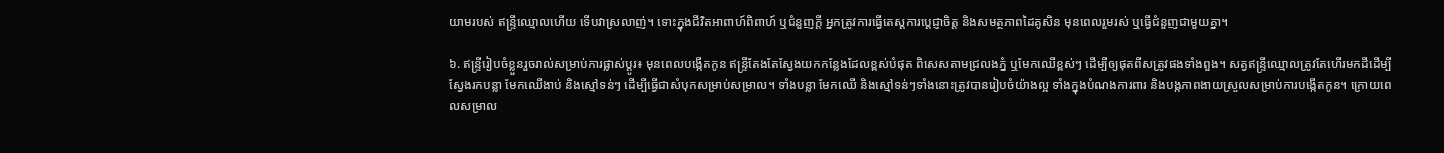យាមរបស់ ឥន្ទ្រីឈ្មោលហើយ ទើបវាស្រលាញ់។ ទោះក្នុងជីវិតអាពាហ៍ពិពាហ៍ ឬជំនួញក្តី អ្នកត្រូវការធ្វើតេស្តការប្តេជ្ញាចិត្ត និងសមត្ថភាពដៃគូសិន មុនពេលរួមរស់ ឬធ្វើជំនួញជាមួយគ្នា។

៦. ឥន្ទ្រីរៀបចំខ្លួនរួចរាល់សម្រាប់ការផ្លាស់ប្តូរ៖ មុនពេលបង្កើតកូន ឥន្ទ្រីតែងតែស្វែងយកកន្លែងដែលខ្ពស់បំផុត ពិសេសតាមជ្រលងភ្នំ ឬមែកឈើខ្ពស់ៗ ដើម្បីឲ្យផុតពីសត្រូវផងទាំងពួង។ សត្វឥន្ទ្រីឈ្មោលត្រូវតែហើរមកដីដើម្បីស្វែងរកបន្លា មែកឈើងាប់ និងស្មៅទន់ៗ ដើម្បីធ្វើជាសំបុកសម្រាប់សម្រាល។ ទាំងបន្លា មែកឈើ និងស្មៅទន់ៗទាំងនោះត្រូវបានរៀបចំយ៉ាងល្អ ទាំងក្នុងបំណងការពារ និងបង្កភាពងាយស្រួលសម្រាប់ការបង្កើតកូន។ ក្រោយពេលសម្រាល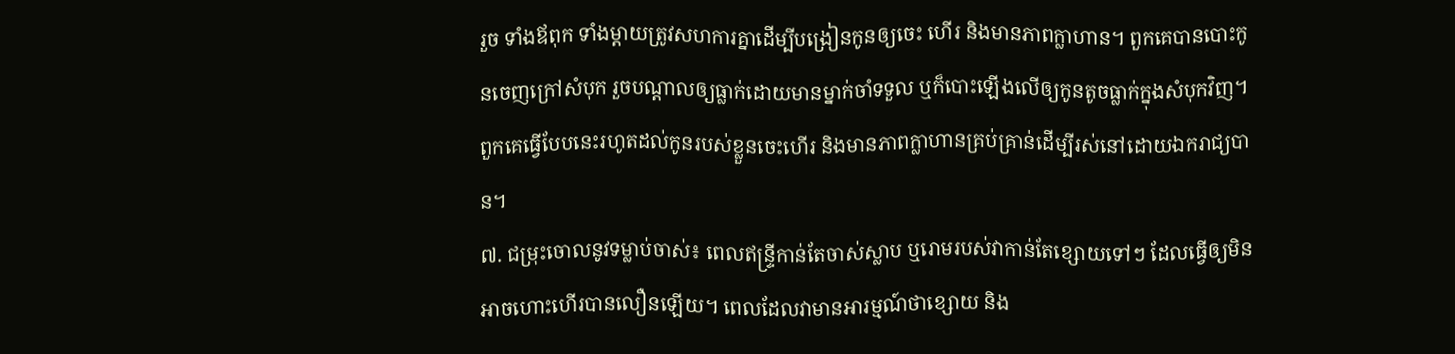រួច ទាំងឪពុក ទាំងម្តាយត្រូវសហការគ្នាដើម្បីបង្រៀនកូនឲ្យចេះ ហើរ និងមានភាពក្លាហាន។ ពួកគេបានបោះកូនចេញក្រៅសំបុក រួចបណ្តាលឲ្យធ្លាក់ដោយមានម្នាក់ចាំទទួល ឬក៏បោះឡើងលើឲ្យកូនតូចធ្លាក់ក្នុងសំបុកវិញ។ ពួកគេធ្វើបែបនេះរហូតដល់កូនរបស់ខ្លួនចេះហើរ និងមានភាពក្លាហានគ្រប់គ្រាន់ដើម្បីរស់នៅដោយឯករាជ្យបាន។
៧. ជម្រុះចោលនូវទម្លាប់ចាស់៖ ពេលឥន្ទ្រីកាន់តែចាស់ស្លាប ឬរោមរបស់វាកាន់តែខ្សោយទៅៗ ដែលធ្វើឲ្យមិនអាចហោះហើរបានលឿនឡើយ។ ពេលដែលវាមានអារម្មណ៍ថាខ្សោយ និង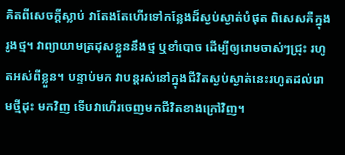គិតពីសេចក្តីស្លាប់ វាតែងតែហើរទៅកន្លែងដ៏ស្ងប់ស្ងាត់បំផុត ពិសេសគឺក្នុងរូងថ្ម។ វាព្យាយាមត្រដុសខ្លួននឹងថ្ម ឬខាំបោច ដើម្បីឲ្យរោមចាស់ៗជ្រុះ រហូតអស់ពីខ្លួន។ បន្ទាប់មក វាបន្តរស់នៅក្នុងជីវិតស្ងប់ស្ងាត់នេះរហូតដល់រោមថ្មីដុះ មកវិញ ទើបវាហើរចេញមកជីវិតខាងក្រៅវិញ។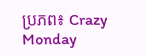ប្រភព៖ Crazy Monday